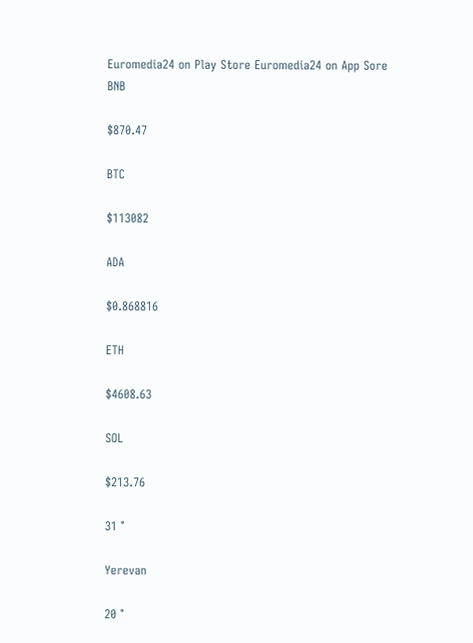Euromedia24 on Play Store Euromedia24 on App Sore
BNB

$870.47

BTC

$113082

ADA

$0.868816

ETH

$4608.63

SOL

$213.76

31 °

Yerevan

20 °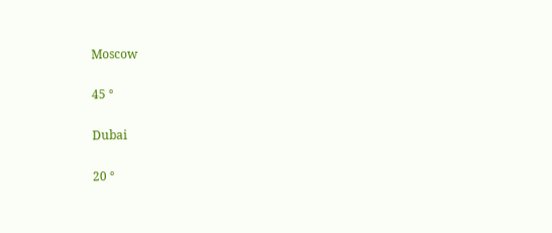Moscow

45 °

Dubai

20 °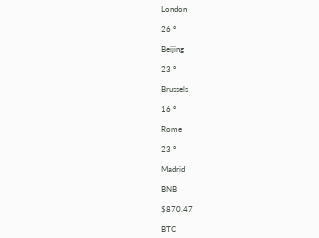London

26 °

Beijing

23 °

Brussels

16 °

Rome

23 °

Madrid

BNB

$870.47

BTC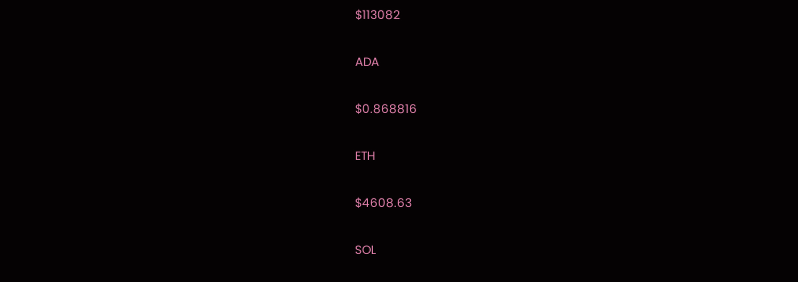$113082

ADA

$0.868816

ETH

$4608.63

SOL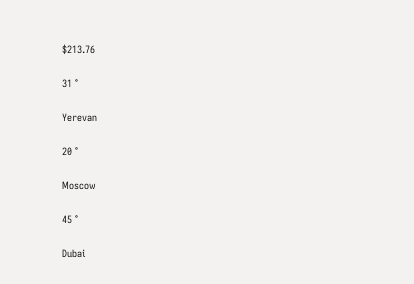$213.76

31 °

Yerevan

20 °

Moscow

45 °

Dubai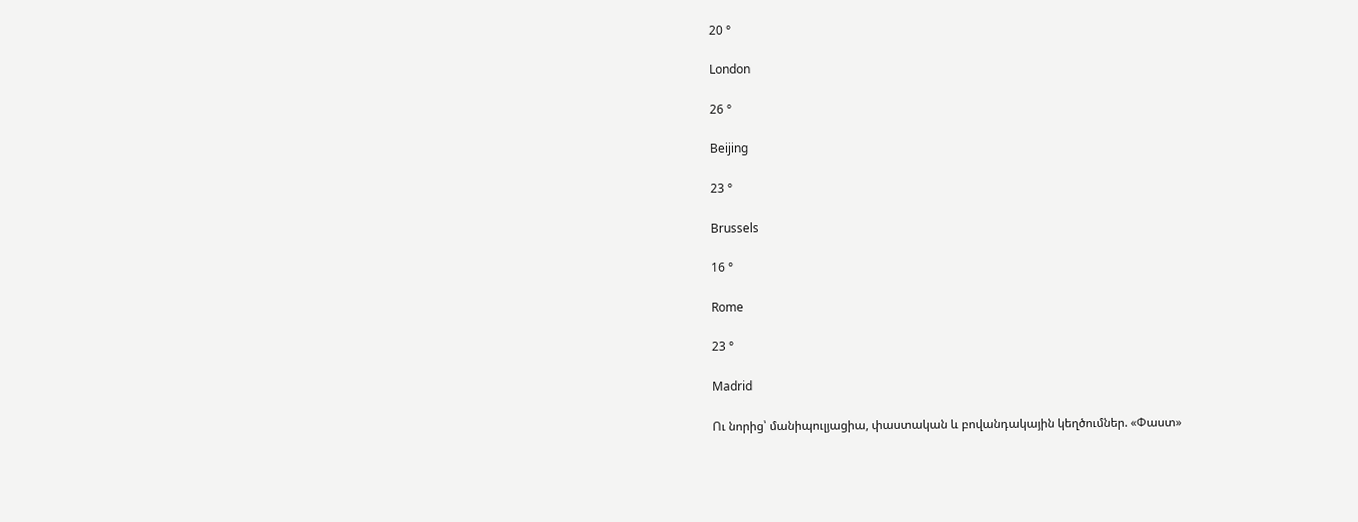20 °

London

26 °

Beijing

23 °

Brussels

16 °

Rome

23 °

Madrid

Ու նորից՝ մանիպուլյացիա, փաստական և բովանդակային կեղծումներ. «Փաստ»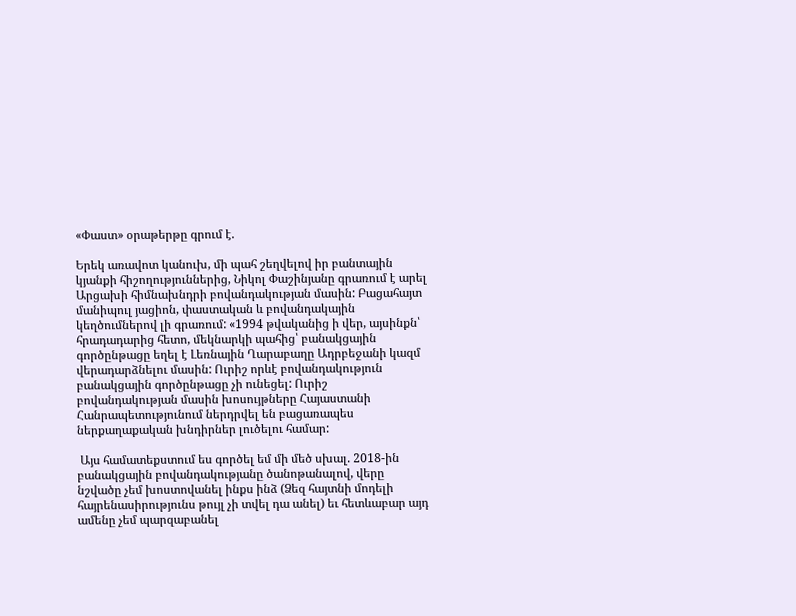«Փաստ» օրաթերթը գրում է.

Երեկ առավոտ կանուխ, մի պահ շեղվելով իր բանտային կյանքի հիշողություններից, Նիկոլ Փաշինյանը գրառում է արել Արցախի հիմնախնդրի բովանդակության մասին: Բացահայտ մանիպուլ յացիոն, փաստական և բովանդակային կեղծումներով լի գրառում: «1994 թվականից ի վեր, այսինքն՝ հրադադարից հետո, մեկնարկի պահից՝ բանակցային գործընթացը եղել է Լեռնային Ղարաբաղը Ադրբեջանի կազմ վերադարձնելու մասին: Ուրիշ որևէ բովանդակություն բանակցային գործընթացը չի ունեցել: Ուրիշ բովանդակության մասին խոսույթները Հայաստանի Հանրապետությունում ներդրվել են բացառապես ներքաղաքական խնդիրներ լուծելու համար:

 Այս համատեքստում ես գործել եմ մի մեծ սխալ. 2018-ին բանակցային բովանդակությանը ծանոթանալով, վերը նշվածը չեմ խոստովանել ինքս ինձ (Ձեզ հայտնի մոդելի հայրենասիրությունս թույլ չի տվել դա անել) եւ հետևաբար այդ ամենը չեմ պարզաբանել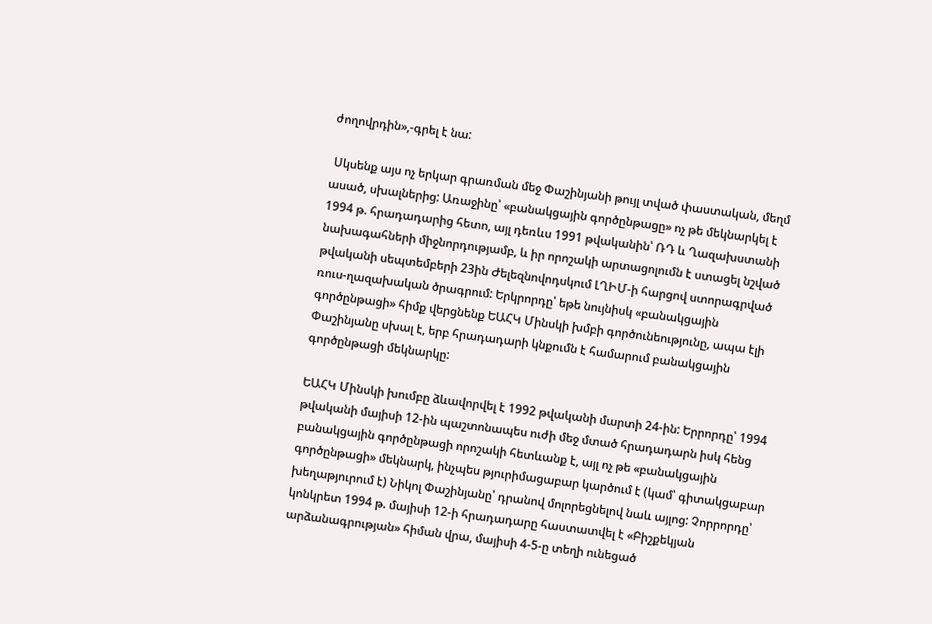ժողովրդին»,-գրել է նա:

 Սկսենք այս ոչ երկար գրառման մեջ Փաշինյանի թույլ տված փաստական, մեղմ ասած, սխալներից: Առաջինը՝ «բանակցային գործընթացը» ոչ թե մեկնարկել է 1994 թ. հրադադարից հետո, այլ դեռևս 1991 թվականին՝ ՌԴ և Ղազախստանի նախագահների միջնորդությամբ, և իր որոշակի արտացոլումն է ստացել նշված թվականի սեպտեմբերի 23ին Ժելեզնովոդսկում ԼՂԻՄ-ի հարցով ստորագրված ռուս-ղազախական ծրագրում: Երկրորդը՝ եթե նույնիսկ «բանակցային գործընթացի» հիմք վերցնենք ԵԱՀԿ Մինսկի խմբի գործունեությունը, ապա էլի Փաշինյանը սխալ է, երբ հրադադարի կնքումն է համարում բանակցային գործընթացի մեկնարկը:

ԵԱՀԿ Մինսկի խումբը ձևավորվել է 1992 թվականի մարտի 24-ին: Երրորդը՝ 1994 թվականի մայիսի 12-ին պաշտոնապես ուժի մեջ մտած հրադադարն իսկ հենց բանակցային գործընթացի որոշակի հետևանք է, այլ ոչ թե «բանակցային գործընթացի» մեկնարկ, ինչպես թյուրիմացաբար կարծում է (կամ՝ գիտակցաբար խեղաթյուրում է) Նիկոլ Փաշինյանը՝ դրանով մոլորեցնելով նաև այլոց: Չորրորդը՝ կոնկրետ 1994 թ. մայիսի 12-ի հրադադարը հաստատվել է «Բիշքեկյան արձանագրության» հիման վրա, մայիսի 4-5-ը տեղի ունեցած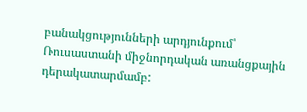բանակցությունների արդյունքում՝ Ռուսաստանի միջնորդական առանցքային դերակատարմամբ: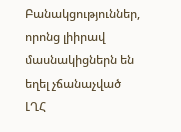Բանակցություններ, որոնց լիիրավ մասնակիցներն են եղել չճանաչված ԼՂՀ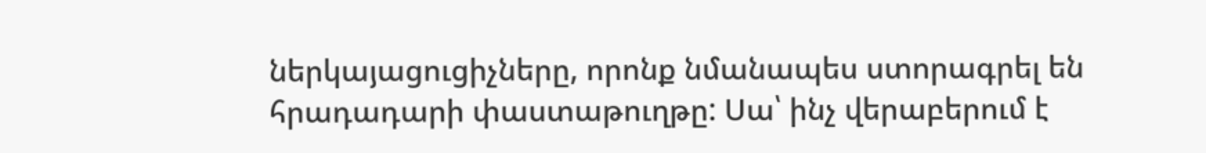ներկայացուցիչները, որոնք նմանապես ստորագրել են հրադադարի փաստաթուղթը: Սա՝ ինչ վերաբերում է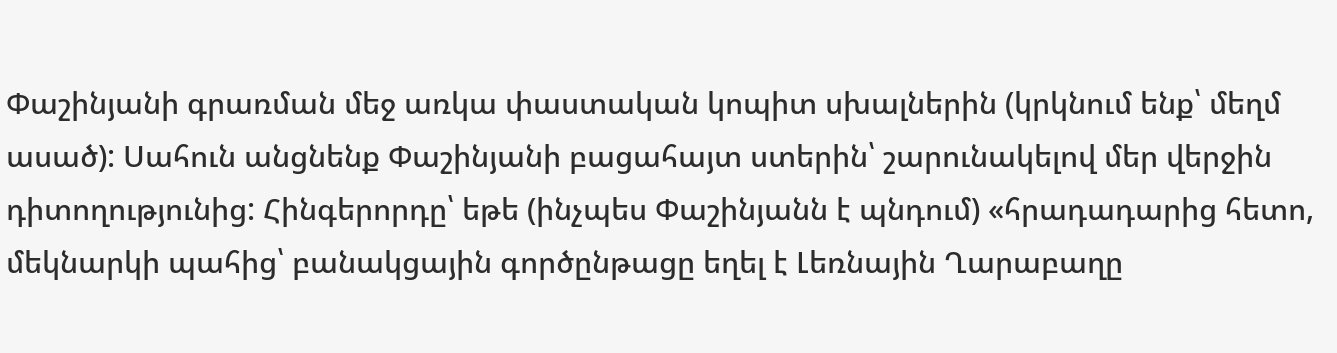Փաշինյանի գրառման մեջ առկա փաստական կոպիտ սխալներին (կրկնում ենք՝ մեղմ ասած): Սահուն անցնենք Փաշինյանի բացահայտ ստերին՝ շարունակելով մեր վերջին դիտողությունից: Հինգերորդը՝ եթե (ինչպես Փաշինյանն է պնդում) «հրադադարից հետո, մեկնարկի պահից՝ բանակցային գործընթացը եղել է Լեռնային Ղարաբաղը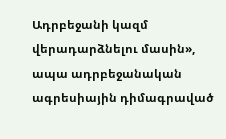Ադրբեջանի կազմ վերադարձնելու մասին», ապա ադրբեջանական ագրեսիային դիմագրաված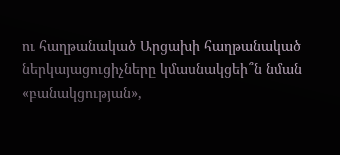ու հաղթանակած Արցախի հաղթանակած ներկայացուցիչները կմասնակցեի՞ն նման «բանակցության»,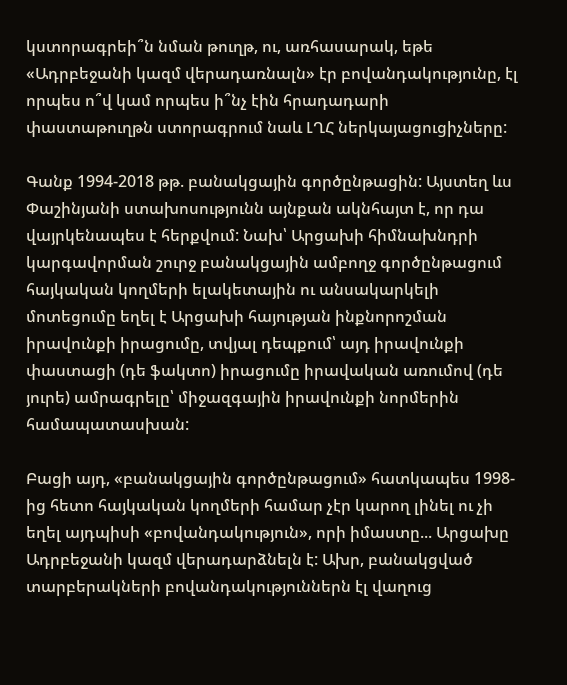կստորագրեի՞ն նման թուղթ, ու, առհասարակ, եթե «Ադրբեջանի կազմ վերադառնալն» էր բովանդակությունը, էլ որպես ո՞վ կամ որպես ի՞նչ էին հրադադարի փաստաթուղթն ստորագրում նաև ԼՂՀ ներկայացուցիչները:

Գանք 1994-2018 թթ. բանակցային գործընթացին: Այստեղ ևս Փաշինյանի ստախոսությունն այնքան ակնհայտ է, որ դա վայրկենապես է հերքվում: Նախ՝ Արցախի հիմնախնդրի կարգավորման շուրջ բանակցային ամբողջ գործընթացում հայկական կողմերի ելակետային ու անսակարկելի մոտեցումը եղել է Արցախի հայության ինքնորոշման իրավունքի իրացումը, տվյալ դեպքում՝ այդ իրավունքի փաստացի (դե ֆակտո) իրացումը իրավական առումով (դե յուրե) ամրագրելը՝ միջազգային իրավունքի նորմերին համապատասխան:

Բացի այդ, «բանակցային գործընթացում» հատկապես 1998-ից հետո հայկական կողմերի համար չէր կարող լինել ու չի եղել այդպիսի «բովանդակություն», որի իմաստը... Արցախը Ադրբեջանի կազմ վերադարձնելն է: Ախր, բանակցված տարբերակների բովանդակություններն էլ վաղուց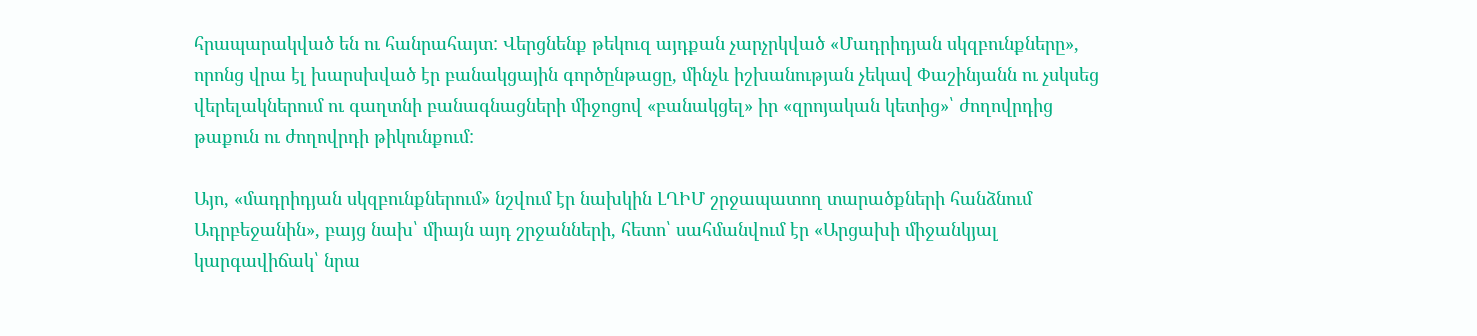հրապարակված են ու հանրահայտ: Վերցնենք թեկուզ այդքան չարչրկված «Մադրիդյան սկզբունքները», որոնց վրա էլ խարսխված էր բանակցային գործընթացը, մինչև իշխանության չեկավ Փաշինյանն ու չսկսեց վերելակներում ու գաղտնի բանագնացների միջոցով «բանակցել» իր «զրոյական կետից»՝ ժողովրդից թաքուն ու ժողովրդի թիկունքում:

Այո, «մադրիդյան սկզբունքներում» նշվում էր նախկին ԼՂԻՄ շրջապատող տարածքների հանձնում Ադրբեջանին», բայց նախ՝ միայն այդ շրջանների, հետո՝ սահմանվում էր «Արցախի միջանկյալ կարգավիճակ՝ նրա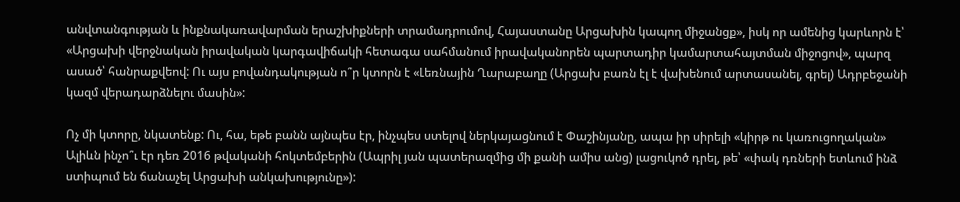անվտանգության և ինքնակառավարման երաշխիքների տրամադրումով, Հայաստանը Արցախին կապող միջանցք», իսկ որ ամենից կարևորն է՝ «Արցախի վերջնական իրավական կարգավիճակի հետագա սահմանում իրավականորեն պարտադիր կամարտահայտման միջոցով», պարզ ասած՝ հանրաքվեով: Ու այս բովանդակության ո՞ր կտորն է «Լեռնային Ղարաբաղը (Արցախ բառն էլ է վախենում արտասանել, գրել) Ադրբեջանի կազմ վերադարձնելու մասին»:

Ոչ մի կտորը, նկատենք: Ու, հա, եթե բանն այնպես էր, ինչպես ստելով ներկայացնում է Փաշինյանը, ապա իր սիրելի «կիրթ ու կառուցողական» Ալիևն ինչո՞ւ էր դեռ 2016 թվականի հոկտեմբերին (Ապրիլ յան պատերազմից մի քանի ամիս անց) լացուկոծ դրել, թե՝ «փակ դռների ետևում ինձ ստիպում են ճանաչել Արցախի անկախությունը»):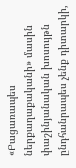«Բացառապես ներքաղաքականի» մասին փաշինյանական խոսույթն ընդհանրապես չենք դիտարկի,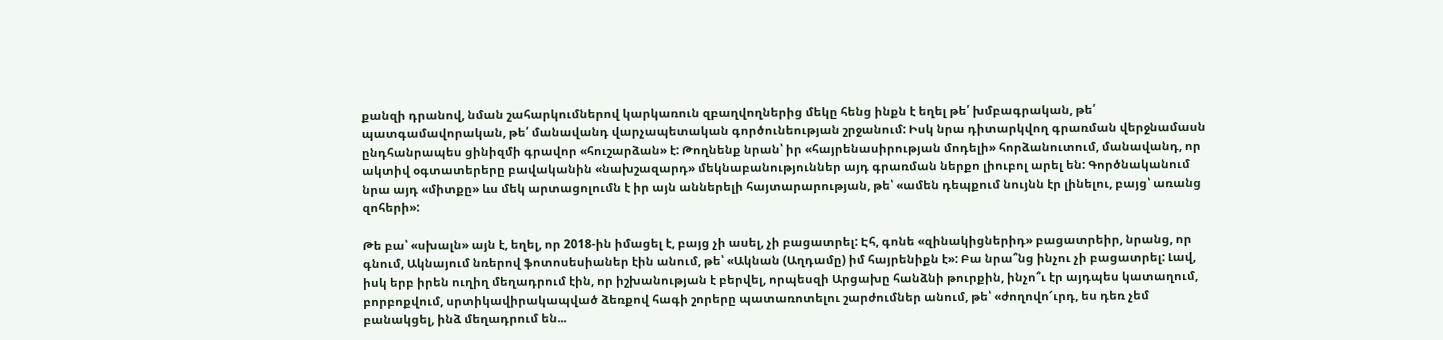քանզի դրանով, նման շահարկումներով կարկառուն զբաղվողներից մեկը հենց ինքն է եղել թե՛ խմբագրական, թե՛ պատգամավորական, թե՛ մանավանդ վարչապետական գործունեության շրջանում: Իսկ նրա դիտարկվող գրառման վերջնամասն ընդհանրապես ցինիզմի գրավոր «հուշարձան» է: Թողնենք նրան՝ իր «հայրենասիրության մոդելի» հորձանուտում, մանավանդ, որ ակտիվ օգտատերերը բավականին «նախշազարդ» մեկնաբանություններ այդ գրառման ներքո լիուբոլ արել են: Գործնականում նրա այդ «միտքը» ևս մեկ արտացոլումն է իր այն աններելի հայտարարության, թե՝ «ամեն դեպքում նույնն էր լինելու, բայց՝ առանց զոհերի»:

Թե բա՝ «սխալն» այն է, եղել, որ 2018-ին իմացել է, բայց չի ասել, չի բացատրել: Էհ, գոնե «զինակիցներիդ» բացատրեիր, նրանց, որ գնում, Ակնայում նռերով ֆոտոսեսիաներ էին անում, թե՝ «Ակնան (Աղդամը) իմ հայրենիքն է»: Բա նրա՞նց ինչու չի բացատրել: Լավ, իսկ երբ իրեն ուղիղ մեղադրում էին, որ իշխանության է բերվել, որպեսզի Արցախը հանձնի թուրքին, ինչո՞ւ էր այդպես կատաղում, բորբոքվում, սրտիկավիրակապված ձեռքով հագի շորերը պատառոտելու շարժումներ անում, թե՝ «ժողովո՜ւրդ, ես դեռ չեմ բանակցել, ինձ մեղադրում են...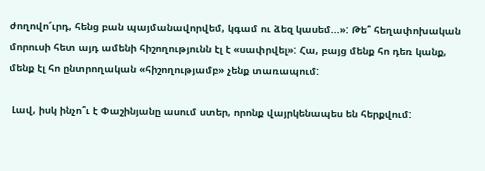ժողովո՜ւրդ, հենց բան պայմանավորվեմ, կգամ ու ձեզ կասեմ...»: Թե՞ հեղափոխական մորուսի հետ այդ ամենի հիշողությունն էլ է «սափրվել»: Հա, բայց մենք հո դեռ կանք, մենք էլ հո ընտրողական «հիշողությամբ» չենք տառապում:

 Լավ, իսկ ինչո՞ւ է Փաշինյանը ասում ստեր, որոնք վայրկենապես են հերքվում: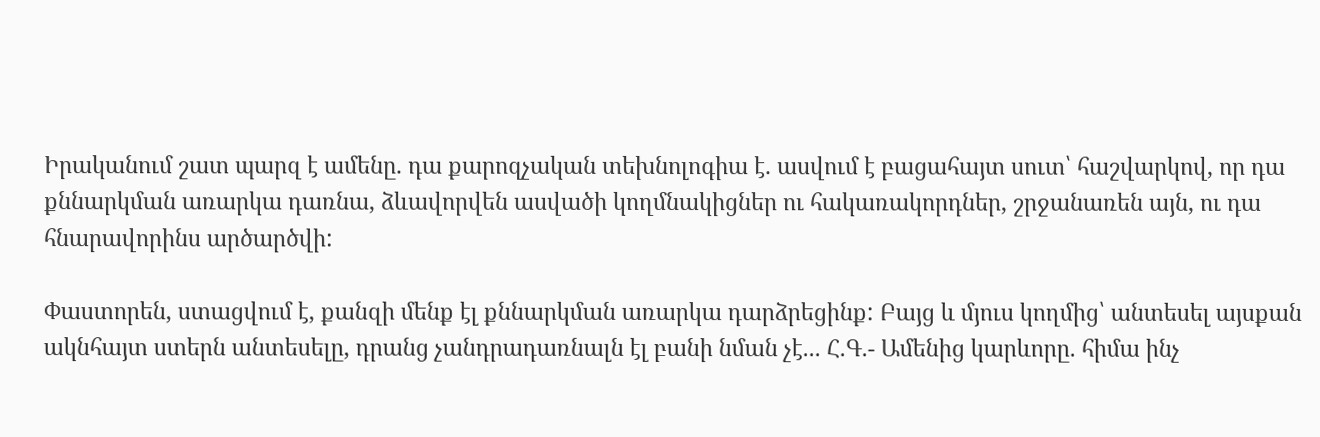Իրականում շատ պարզ է ամենը. դա քարոզչական տեխնոլոգիա է. ասվում է բացահայտ սուտ՝ հաշվարկով, որ դա քննարկման առարկա դառնա, ձևավորվեն ասվածի կողմնակիցներ ու հակառակորդներ, շրջանառեն այն, ու դա հնարավորինս արծարծվի:

Փաստորեն, ստացվում է, քանզի մենք էլ քննարկման առարկա դարձրեցինք: Բայց և մյուս կողմից՝ անտեսել այսքան ակնհայտ ստերն անտեսելը, դրանց չանդրադառնալն էլ բանի նման չէ... Հ.Գ.- Ամենից կարևորը. հիմա ինչ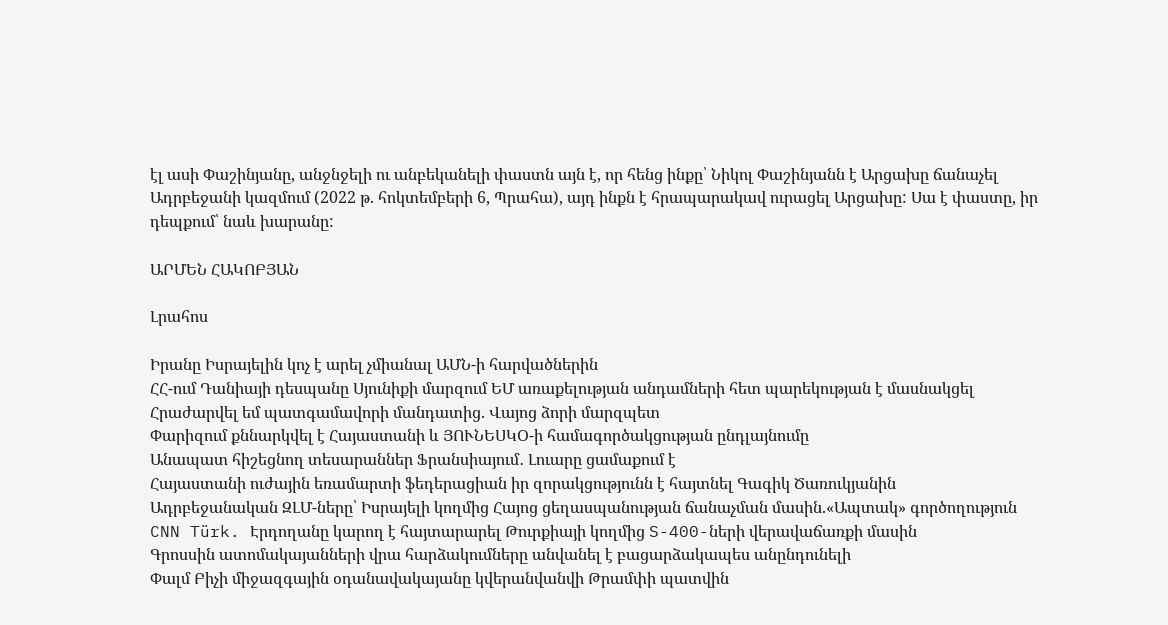էլ ասի Փաշինյանը, անջնջելի ու անբեկանելի փաստն այն է, որ հենց ինքը՝ Նիկոլ Փաշինյանն է Արցախը ճանաչել Ադրբեջանի կազմում (2022 թ. հոկտեմբերի 6, Պրահա), այդ ինքն է հրապարակավ ուրացել Արցախը: Սա է փաստը, իր դեպքում՝ նաև խարանը:

ԱՐՄԵՆ ՀԱԿՈԲՅԱՆ

Լրահոս

Իրանը Իսրայելին կոչ է արել չմիանալ ԱՄՆ-ի հարվածներին
ՀՀ-ում Դանիայի դեսպանը Սյունիքի մարզում ԵՄ առաքելության անդամների հետ պարեկության է մասնակցել
Հրաժարվել եմ պատգամավորի մանդատից. Վայոց ձորի մարզպետ
Փարիզում քննարկվել է Հայաստանի և ՅՈՒՆԵՍԿՕ-ի համագործակցության ընդլայնումը
Անապատ հիշեցնող տեսարաններ Ֆրանսիայում․ Լուարը ցամաքում է
Հայաստանի ուժային եռամարտի ֆեդերացիան իր զորակցությունն է հայտնել Գագիկ Ծառուկյանին
Ադրբեջանական ԶԼՄ-ները՝ Իսրայելի կողմից Հայոց ցեղասպանության ճանաչման մասին.«Ապտակ» գործողություն
CNN Türk. Էրդողանը կարող է հայտարարել Թուրքիայի կողմից S-400-ների վերավաճառքի մասին
Գրոսսին ատոմակայանների վրա հարձակումները անվանել է բացարձակապես անընդունելի
Փալմ Բիչի միջազգային օդանավակայանը կվերանվանվի Թրամփի պատվին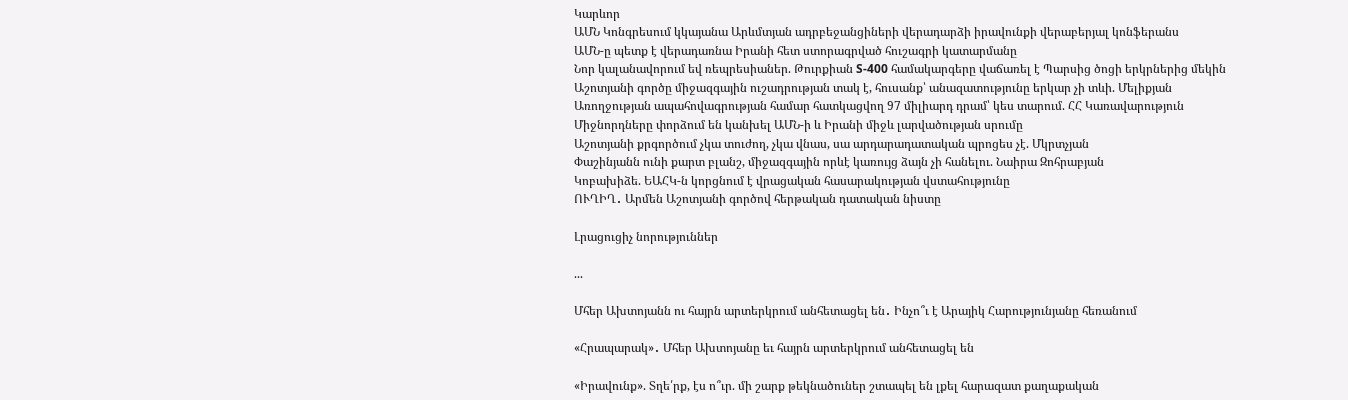Կարևոր
ԱՄՆ Կոնգրեսում կկայանա Արևմտյան ադրբեջանցիների վերադարձի իրավունքի վերաբերյալ կոնֆերանս
ԱՄՆ-ը պետք է վերադառնա Իրանի հետ ստորագրված հուշագրի կատարմանը
Նոր կալանավորում եվ ռեպրեսիաներ. Թուրքիան S-400 համակարգերը վաճառել է Պարսից ծոցի երկրներից մեկին
Աշոտյանի գործը միջազգային ուշադրության տակ է, հուսանք՝ անազատությունը երկար չի տևի. Մելիքյան
Առողջության ապահովագրության համար հատկացվող 97 միլիարդ դրամ՝ կես տարում. ՀՀ Կառավարություն
Միջնորդները փորձում են կանխել ԱՄՆ-ի և Իրանի միջև լարվածության սրումը
Աշոտյանի քրգործում չկա տուժող, չկա վնաս, սա արդարադատական պրոցես չէ. Մկրտչյան
Փաշինյանն ունի քարտ բլանշ, միջազգային որևէ կառույց ձայն չի հանելու. Նաիրա Զոհրաբյան
Կոբախիձե. ԵԱՀԿ-ն կորցնում է վրացական հասարակության վստահությունը
ՈՒՂԻՂ․ Արմեն Աշոտյանի գործով հերթական դատական նիստը

Լրացուցիչ նորություններ

...

Մհեր Ախտոյանն ու հայրն արտերկրում անհետացել են․ Ինչո՞ւ է Արայիկ Հարությունյանը հեռանում

«Հրապարակ»․ Մհեր Ախտոյանը եւ հայրն արտերկրում անհետացել են

«Իրավունք». Տղե՛րք, էս ո՞ւր. մի շարք թեկնածուներ շտապել են լքել հարազատ քաղաքական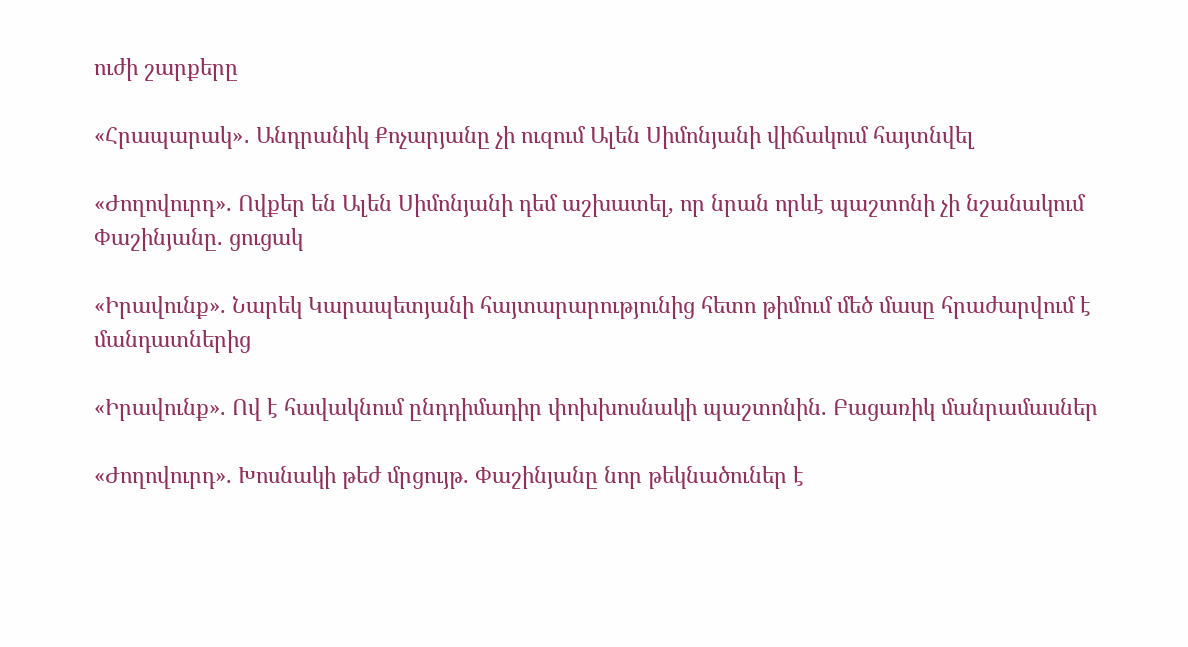ուժի շարքերը

«Հրապարակ»․ Անդրանիկ Քոչարյանը չի ուզում Ալեն Սիմոնյանի վիճակում հայտնվել

«Ժողովուրդ». Ովքեր են Ալեն Սիմոնյանի դեմ աշխատել, որ նրան որևէ պաշտոնի չի նշանակում Փաշինյանը. ցուցակ

«Իրավունք». Նարեկ Կարապետյանի հայտարարությունից հետո թիմում մեծ մասը հրաժարվում է մանդատներից

«Իրավունք». Ով է հավակնում ընդդիմադիր փոխխոսնակի պաշտոնին. Բացառիկ մանրամասներ

«Ժողովուրդ». Խոսնակի թեժ մրցույթ. Փաշինյանը նոր թեկնածուներ է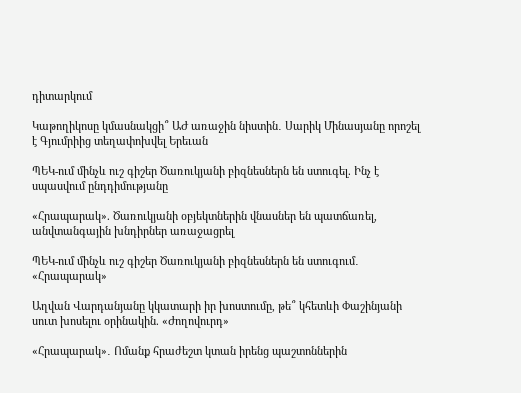դիտարկում

Կաթողիկոսը կմասնակցի՞ ԱԺ առաջին նիստին․ Սարիկ Մինասյանը որոշել է Գյումրիից տեղափոխվել Երեւան

ՊԵԿ-ում մինչև ուշ գիշեր Ծառուկյանի բիզնեսներն են ստուգել. Ինչ է սպասվում ընդդիմությանը

«Հրապարակ». Ծառուկյանի օբյեկտներին վնասներ են պատճառել, անվտանգային խնդիրներ առաջացրել

ՊԵԿ-ում մինչև ուշ գիշեր Ծառուկյանի բիզնեսներն են ստուգում․ «Հրապարակ»

Աղվան Վարդանյանը կկատարի իր խոստումը, թե՞ կհետևի Փաշինյանի սուտ խոսելու օրինակին. «Ժողովուրդ»

«Հրապարակ»․ Ոմանք հրաժեշտ կտան իրենց պաշտոններին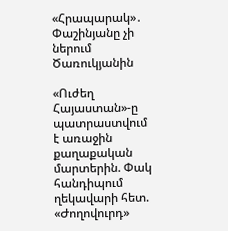«Հրապարակ»․ Փաշինյանը չի ներում Ծառուկյանին

«Ուժեղ Հայաստան»-ը պատրաստվում է առաջին քաղաքական մարտերին. Փակ հանդիպում ղեկավարի հետ. «Ժողովուրդ»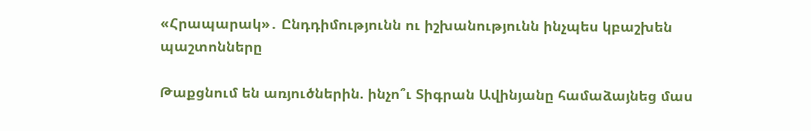«Հրապարակ»․ Ընդդիմությունն ու իշխանությունն ինչպես կբաշխեն պաշտոնները

Թաքցնում են առյուծներին. ինչո՞ւ Տիգրան Ավինյանը համաձայնեց մաս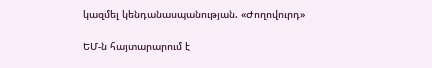կազմել կենդանասպանության. «Ժողովուրդ»

ԵՄ-ն հայտարարում է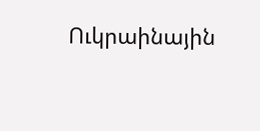Ուկրաինային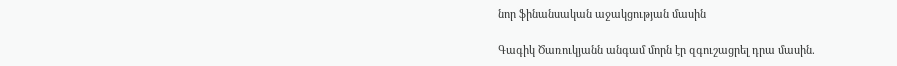նոր ֆինանսական աջակցության մասին

Գագիկ Ծառուկյանն անգամ մորն էր զգուշացրել դրա մասին.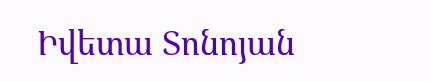Իվետա Տոնոյան